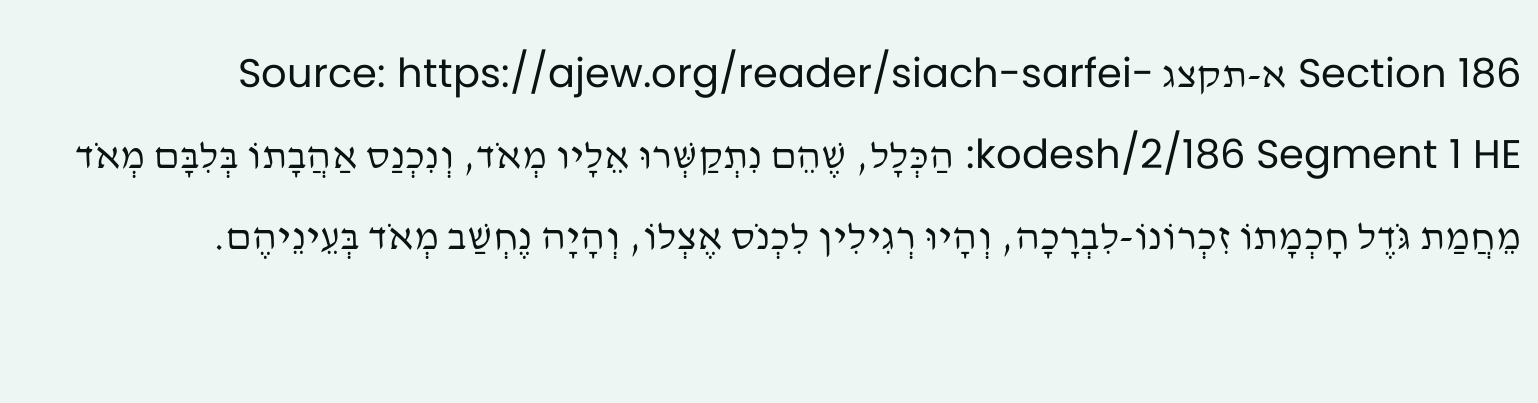Section 186 א-תקצג Source: https://ajew.org/reader/siach-sarfei-kodesh/2/186 Segment 1 HE: הַכְּלָל, שֶׁהֵם נִתְקַשְּׁרוּ אֵלָיו מְאֹד, וְנִכְנַס אַהֲבָתוֹ בְּלִבָּם מְאֹד מֵחֲמַת גֹּדֶל חָכְמָתוֹ זִכְרוֹנוֹ-לִבְרָכָה, וְהָיוּ רְגִילִין לִכְנֹס אֶצְלוֹ, וְהָיָה נֶחְשַׁב מְאֹד בְּעֵינֵיהֶם.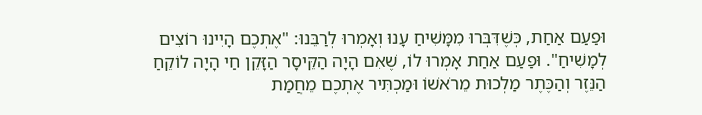וּפַעַם אַחַת, כְּשֶׁדִּבְּרוּ מִמָּשִׁיחַ עָנוּ וְאָמְרוּ לְרַבֵּנוּ: "אֶתְכֶם הָיִינוּ רוֹצִים לְמָשִׁיחַ". וּפַעַם אַחַת אָמְרוּ לוֹ, שֶׁאִם הָיָה הַקֵּיסָר הַזָּקֵן חַי הָיָה לוֹקֵחַ הַנֵּזֶר וְהַכֶּתֶר מַלְכוּת מֵרֹאשׁוֹ וּמַכְתִּיר אֶתְכֶם מֵחֲמַת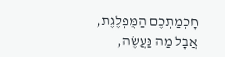חָכְמַתְכֶם הַמֻּפְלֶגֶת, אֲבָל מַה נַּעֲשֶׂה,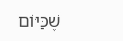שֶׁכַּיּוֹם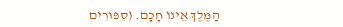הַמֶּלֶךְ אֵינוֹ חָכָם. (סִפּוּרִים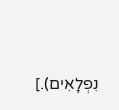נִפְלָאִים).]